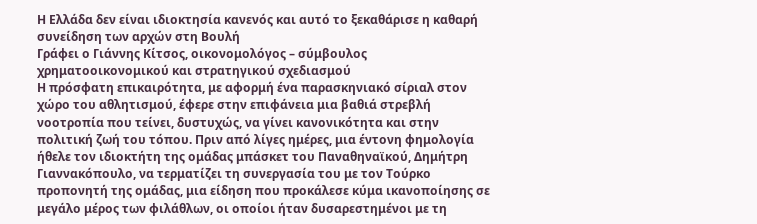Η Ελλάδα δεν είναι ιδιοκτησία κανενός και αυτό το ξεκαθάρισε η καθαρή συνείδηση των αρχών στη Βουλή
Γράφει ο Γιάννης Κίτσος, οικονομολόγος – σύμβουλος χρηματοοικονομικού και στρατηγικού σχεδιασμού
Η πρόσφατη επικαιρότητα, με αφορμή ένα παρασκηνιακό σίριαλ στον χώρο του αθλητισμού, έφερε στην επιφάνεια μια βαθιά στρεβλή νοοτροπία που τείνει, δυστυχώς, να γίνει κανονικότητα και στην πολιτική ζωή του τόπου. Πριν από λίγες ημέρες, μια έντονη φημολογία ήθελε τον ιδιοκτήτη της ομάδας μπάσκετ του Παναθηναϊκού, Δημήτρη Γιαννακόπουλο, να τερματίζει τη συνεργασία του με τον Τούρκο προπονητή της ομάδας, μια είδηση που προκάλεσε κύμα ικανοποίησης σε μεγάλο μέρος των φιλάθλων, οι οποίοι ήταν δυσαρεστημένοι με τη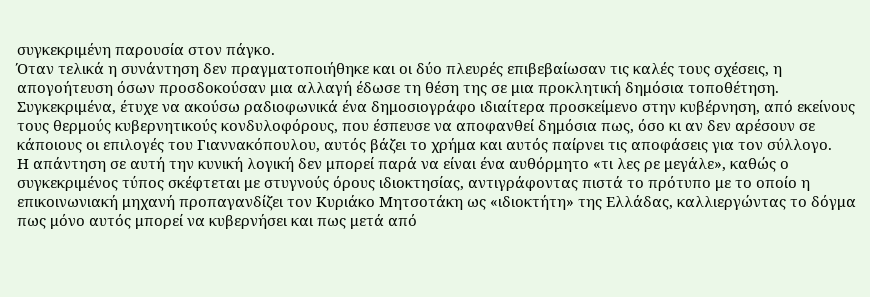συγκεκριμένη παρουσία στον πάγκο.
Όταν τελικά η συνάντηση δεν πραγματοποιήθηκε και οι δύο πλευρές επιβεβαίωσαν τις καλές τους σχέσεις, η απογοήτευση όσων προσδοκούσαν μια αλλαγή έδωσε τη θέση της σε μια προκλητική δημόσια τοποθέτηση. Συγκεκριμένα, έτυχε να ακούσω ραδιοφωνικά ένα δημοσιογράφο ιδιαίτερα προσκείμενο στην κυβέρνηση, από εκείνους τους θερμούς κυβερνητικούς κονδυλοφόρους, που έσπευσε να αποφανθεί δημόσια πως, όσο κι αν δεν αρέσουν σε κάποιους οι επιλογές του Γιαννακόπουλου, αυτός βάζει το χρήμα και αυτός παίρνει τις αποφάσεις για τον σύλλογο.
Η απάντηση σε αυτή την κυνική λογική δεν μπορεί παρά να είναι ένα αυθόρμητο «τι λες ρε μεγάλε», καθώς ο συγκεκριμένος τύπος σκέφτεται με στυγνούς όρους ιδιοκτησίας, αντιγράφοντας πιστά το πρότυπο με το οποίο η επικοινωνιακή μηχανή προπαγανδίζει τον Κυριάκο Μητσοτάκη ως «ιδιοκτήτη» της Ελλάδας, καλλιεργώντας το δόγμα πως μόνο αυτός μπορεί να κυβερνήσει και πως μετά από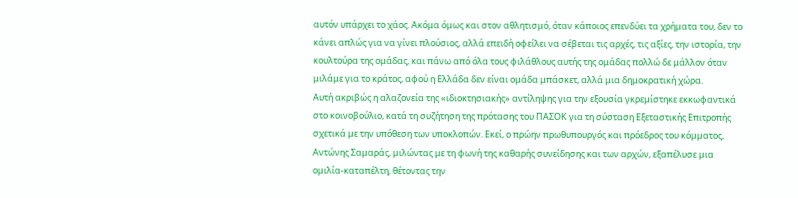αυτόν υπάρχει το χάος. Ακόμα όμως και στον αθλητισμό, όταν κάποιος επενδύει τα χρήματα του, δεν το κάνει απλώς για να γίνει πλούσιος, αλλά επειδή οφείλει να σέβεται τις αρχές, τις αξίες, την ιστορία, την κουλτούρα της ομάδας, και πάνω από όλα τους φιλάθλους αυτής της ομάδας πολλώ δε μάλλον όταν μιλάμε για το κράτος, αφού η Ελλάδα δεν είναι ομάδα μπάσκετ, αλλά μια δημοκρατική χώρα.
Αυτή ακριβώς η αλαζονεία της «ιδιοκτησιακής» αντίληψης για την εξουσία γκρεμίστηκε εκκωφαντικά στο κοινοβούλιο, κατά τη συζήτηση της πρότασης του ΠΑΣΟΚ για τη σύσταση Εξεταστικής Επιτροπής σχετικά με την υπόθεση των υποκλοπών. Εκεί, ο πρώην πρωθυπουργός και πρόεδρος του κόμματος, Αντώνης Σαμαράς, μιλώντας με τη φωνή της καθαρής συνείδησης και των αρχών, εξαπέλυσε μια ομιλία-καταπέλτη, θέτοντας την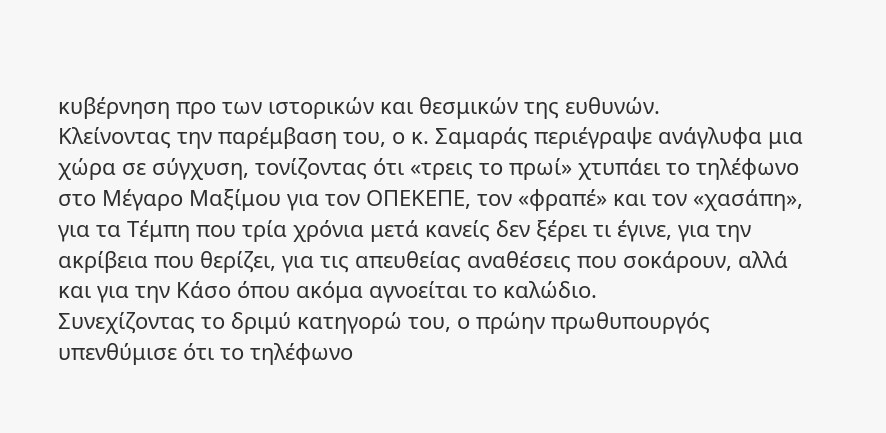κυβέρνηση προ των ιστορικών και θεσμικών της ευθυνών.
Κλείνοντας την παρέμβαση του, ο κ. Σαμαράς περιέγραψε ανάγλυφα μια χώρα σε σύγχυση, τονίζοντας ότι «τρεις το πρωί» χτυπάει το τηλέφωνο στο Μέγαρο Μαξίμου για τον ΟΠΕΚΕΠΕ, τον «φραπέ» και τον «χασάπη», για τα Τέμπη που τρία χρόνια μετά κανείς δεν ξέρει τι έγινε, για την ακρίβεια που θερίζει, για τις απευθείας αναθέσεις που σοκάρουν, αλλά και για την Κάσο όπου ακόμα αγνοείται το καλώδιο.
Συνεχίζοντας το δριμύ κατηγορώ του, ο πρώην πρωθυπουργός υπενθύμισε ότι το τηλέφωνο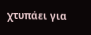χτυπάει για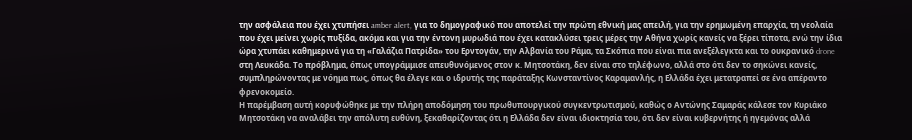την ασφάλεια που έχει χτυπήσει amber alert, για το δημογραφικό που αποτελεί την πρώτη εθνική μας απειλή, για την ερημωμένη επαρχία, τη νεολαία που έχει μείνει χωρίς πυξίδα, ακόμα και για την έντονη μυρωδιά που έχει κατακλύσει τρεις μέρες την Αθήνα χωρίς κανείς να ξέρει τίποτα, ενώ την ίδια ώρα χτυπάει καθημερινά για τη «Γαλάζια Πατρίδα» του Ερντογάν, την Αλβανία του Ράμα, τα Σκόπια που είναι πια ανεξέλεγκτα και το ουκρανικό drone στη Λευκάδα. Το πρόβλημα, όπως υπογράμμισε απευθυνόμενος στον κ. Μητσοτάκη, δεν είναι στο τηλέφωνο, αλλά στο ότι δεν το σηκώνει κανείς, συμπληρώνοντας με νόημα πως, όπως θα έλεγε και ο ιδρυτής της παράταξης Κωνσταντίνος Καραμανλής, η Ελλάδα έχει μετατραπεί σε ένα απέραντο φρενοκομείο.
Η παρέμβαση αυτή κορυφώθηκε με την πλήρη αποδόμηση του πρωθυπουργικού συγκεντρωτισμού, καθώς ο Αντώνης Σαμαράς κάλεσε τον Κυριάκο Μητσοτάκη να αναλάβει την απόλυτη ευθύνη, ξεκαθαρίζοντας ότι η Ελλάδα δεν είναι ιδιοκτησία του, ότι δεν είναι κυβερνήτης ή ηγεμόνας αλλά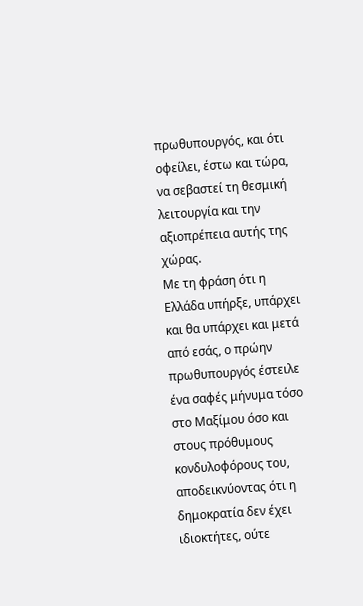πρωθυπουργός, και ότι οφείλει, έστω και τώρα, να σεβαστεί τη θεσμική λειτουργία και την αξιοπρέπεια αυτής της χώρας.
Με τη φράση ότι η Ελλάδα υπήρξε, υπάρχει και θα υπάρχει και μετά από εσάς, ο πρώην πρωθυπουργός έστειλε ένα σαφές μήνυμα τόσο στο Μαξίμου όσο και στους πρόθυμους κονδυλοφόρους του, αποδεικνύοντας ότι η δημοκρατία δεν έχει ιδιοκτήτες, ούτε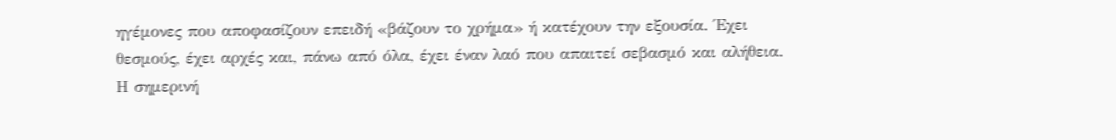ηγέμονες που αποφασίζουν επειδή «βάζουν το χρήμα» ή κατέχουν την εξουσία. Έχει θεσμούς, έχει αρχές και, πάνω από όλα, έχει έναν λαό που απαιτεί σεβασμό και αλήθεια. Η σημερινή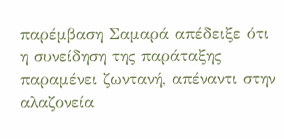παρέμβαση Σαμαρά απέδειξε ότι η συνείδηση της παράταξης παραμένει ζωντανή, απέναντι στην αλαζονεία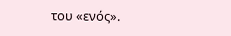του «ενός».